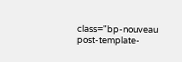class="bp-nouveau post-template-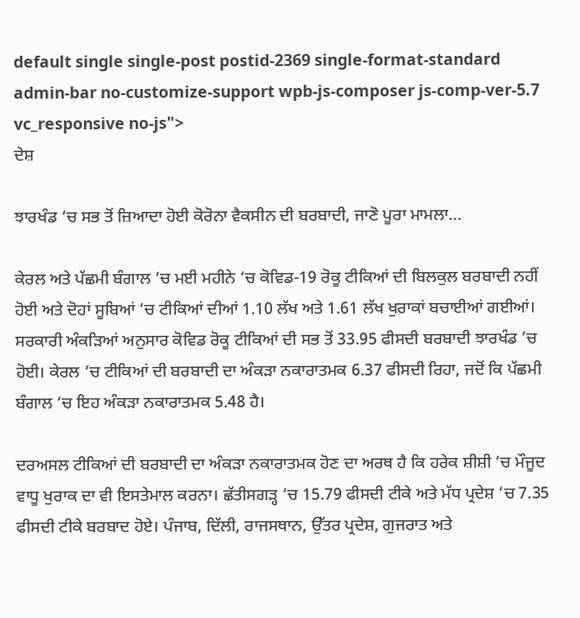default single single-post postid-2369 single-format-standard admin-bar no-customize-support wpb-js-composer js-comp-ver-5.7 vc_responsive no-js">
ਦੇਸ਼

ਝਾਰਖੰਡ ‘ਚ ਸਭ ਤੋਂ ਜ਼ਿਆਦਾ ਹੋਈ ਕੋਰੋਨਾ ਵੈਕਸੀਨ ਦੀ ਬਰਬਾਦੀ, ਜਾਣੋ ਪੂਰਾ ਮਾਮਲਾ…

ਕੇਰਲ ਅਤੇ ਪੱਛਮੀ ਬੰਗਾਲ ‘ਚ ਮਈ ਮਹੀਨੇ ‘ਚ ਕੋਵਿਡ-19 ਰੋਕੂ ਟੀਕਿਆਂ ਦੀ ਬਿਲਕੁਲ ਬਰਬਾਦੀ ਨਹੀਂ ਹੋਈ ਅਤੇ ਦੋਹਾਂ ਸੂਬਿਆਂ ‘ਚ ਟੀਕਿਆਂ ਦੀਆਂ 1.10 ਲੱਖ ਅਤੇ 1.61 ਲੱਖ ਖੁਰਾਕਾਂ ਬਚਾਈਆਂ ਗਈਆਂ। ਸਰਕਾਰੀ ਅੰਕੜਿਆਂ ਅਨੁਸਾਰ ਕੋਵਿਡ ਰੋਕੂ ਟੀਕਿਆਂ ਦੀ ਸਭ ਤੋਂ 33.95 ਫੀਸਦੀ ਬਰਬਾਦੀ ਝਾਰਖੰਡ ’ਚ ਹੋਈ। ਕੇਰਲ ‘ਚ ਟੀਕਿਆਂ ਦੀ ਬਰਬਾਦੀ ਦਾ ਅੰਕੜਾ ਨਕਾਰਾਤਮਕ 6.37 ਫੀਸਦੀ ਰਿਹਾ, ਜਦੋਂ ਕਿ ਪੱਛਮੀ ਬੰਗਾਲ ‘ਚ ਇਹ ਅੰਕੜਾ ਨਕਾਰਾਤਮਕ 5.48 ਹੈ।

ਦਰਅਸਲ ਟੀਕਿਆਂ ਦੀ ਬਰਬਾਦੀ ਦਾ ਅੰਕੜਾ ਨਕਾਰਾਤਮਕ ਹੋਣ ਦਾ ਅਰਥ ਹੈ ਕਿ ਹਰੇਕ ਸ਼ੀਸ਼ੀ ‘ਚ ਮੌਜੂਦ ਵਾਧੂ ਖੁਰਾਕ ਦਾ ਵੀ ਇਸਤੇਮਾਲ ਕਰਨਾ। ਛੱਤੀਸਗੜ੍ਹ ‘ਚ 15.79 ਫੀਸਦੀ ਟੀਕੇ ਅਤੇ ਮੱਧ ਪ੍ਰਦੇਸ਼ ‘ਚ 7.35 ਫੀਸਦੀ ਟੀਕੇ ਬਰਬਾਦ ਹੋਏ। ਪੰਜਾਬ, ਦਿੱਲੀ, ਰਾਜਸਥਾਨ, ਉੱਤਰ ਪ੍ਰਦੇਸ਼, ਗੁਜਰਾਤ ਅਤੇ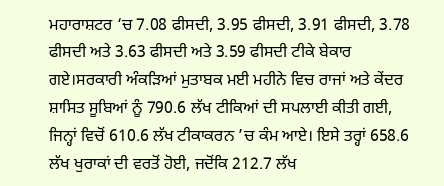ਮਹਾਰਾਸ਼ਟਰ ‘ਚ 7.08 ਫੀਸਦੀ, 3.95 ਫੀਸਦੀ, 3.91 ਫੀਸਦੀ, 3.78 ਫੀਸਦੀ ਅਤੇ 3.63 ਫੀਸਦੀ ਅਤੇ 3.59 ਫੀਸਦੀ ਟੀਕੇ ਬੇਕਾਰ ਗਏ।ਸਰਕਾਰੀ ਅੰਕੜਿਆਂ ਮੁਤਾਬਕ ਮਈ ਮਹੀਨੇ ਵਿਚ ਰਾਜਾਂ ਅਤੇ ਕੇਂਦਰ ਸ਼ਾਸਿਤ ਸੂਬਿਆਂ ਨੂੰ 790.6 ਲੱਖ ਟੀਕਿਆਂ ਦੀ ਸਪਲਾਈ ਕੀਤੀ ਗਈ, ਜਿਨ੍ਹਾਂ ਵਿਚੋਂ 610.6 ਲੱਖ ਟੀਕਾਕਰਨ ’ਚ ਕੰਮ ਆਏ। ਇਸੇ ਤਰ੍ਹਾਂ 658.6 ਲੱਖ ਖੁਰਾਕਾਂ ਦੀ ਵਰਤੋਂ ਹੋਈ, ਜਦੋਂਕਿ 212.7 ਲੱਖ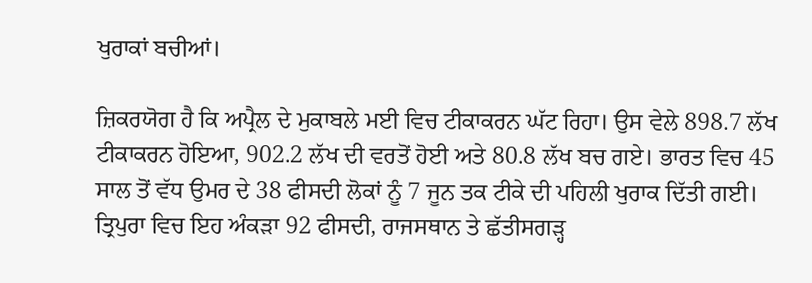ਖੁਰਾਕਾਂ ਬਚੀਆਂ।

ਜ਼ਿਕਰਯੋਗ ਹੈ ਕਿ ਅਪ੍ਰੈਲ ਦੇ ਮੁਕਾਬਲੇ ਮਈ ਵਿਚ ਟੀਕਾਕਰਨ ਘੱਟ ਰਿਹਾ। ਉਸ ਵੇਲੇ 898.7 ਲੱਖ ਟੀਕਾਕਰਨ ਹੋਇਆ, 902.2 ਲੱਖ ਦੀ ਵਰਤੋਂ ਹੋਈ ਅਤੇ 80.8 ਲੱਖ ਬਚ ਗਏ। ਭਾਰਤ ਵਿਚ 45 ਸਾਲ ਤੋਂ ਵੱਧ ਉਮਰ ਦੇ 38 ਫੀਸਦੀ ਲੋਕਾਂ ਨੂੰ 7 ਜੂਨ ਤਕ ਟੀਕੇ ਦੀ ਪਹਿਲੀ ਖੁਰਾਕ ਦਿੱਤੀ ਗਈ। ਤ੍ਰਿਪੁਰਾ ਵਿਚ ਇਹ ਅੰਕੜਾ 92 ਫੀਸਦੀ, ਰਾਜਸਥਾਨ ਤੇ ਛੱਤੀਸਗੜ੍ਹ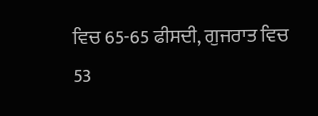ਵਿਚ 65-65 ਫੀਸਦੀ, ਗੁਜਰਾਤ ਵਿਚ 53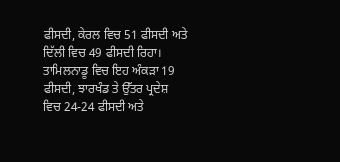ਫੀਸਦੀ, ਕੇਰਲ ਵਿਚ 51 ਫੀਸਦੀ ਅਤੇ ਦਿੱਲੀ ਵਿਚ 49 ਫੀਸਦੀ ਰਿਹਾ। ਤਾਮਿਲਨਾਡੂ ਵਿਚ ਇਹ ਅੰਕੜਾ 19 ਫੀਸਦੀ, ਝਾਰਖੰਡ ਤੇ ਉੱਤਰ ਪ੍ਰਦੇਸ਼ ਵਿਚ 24-24 ਫੀਸਦੀ ਅਤੇ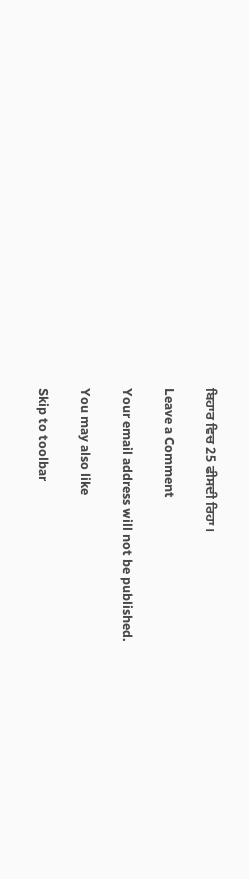ਬਿਹਾਰ ਵਿਚ 25 ਫੀਸਦੀ ਰਿਹਾ।

Leave a Comment

Your email address will not be published.

You may also like

Skip to toolbar